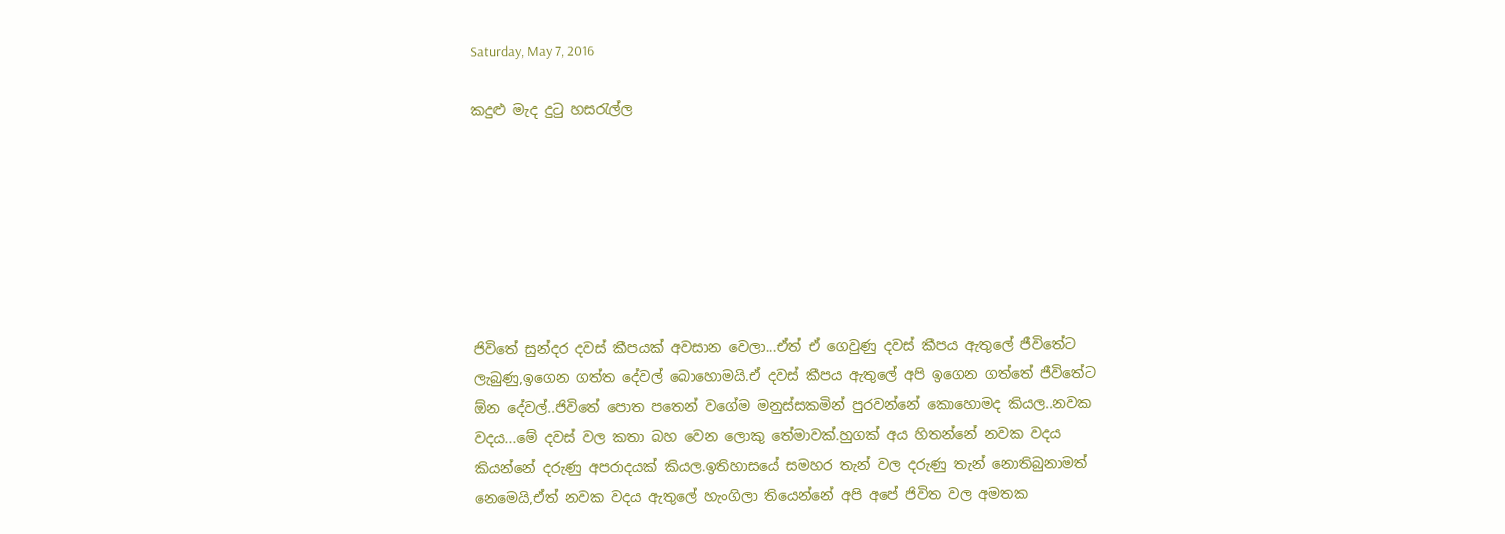Saturday, May 7, 2016

කදුළු මැද දුටු හසරැල්ල







ජිවිතේ සුන්දර දවස් කීපයක් අවසාන වෙලා...ඒත් ඒ ගෙවුණු දවස් කීපය ඇතුලේ ජීවිතේට ලැබුණු,ඉගෙන ගත්ත දේවල් බොහොමයි.ඒ දවස් කීපය ඇතුලේ අපි ඉගෙන ගත්තේ ජීවිතේට ඕන දේවල්..ජිවිතේ පොත පතෙන් වගේම මනුස්සකමින් පුරවන්නේ කොහොමද කියල..නවක වදය...මේ දවස් වල කතා බහ වෙන ලොකු තේමාවක්.හුගක් අය හිතන්නේ නවක වදය කියන්නේ දරුණු අපරාදයක් කියල.ඉතිහාසයේ සමහර තැන් වල දරුණු තැන් නොතිබුනාමත් නෙමෙයි,ඒත් නවක වදය ඇතුලේ හැංගිලා තියෙන්නේ අපි අපේ ජිවිත වල අමතක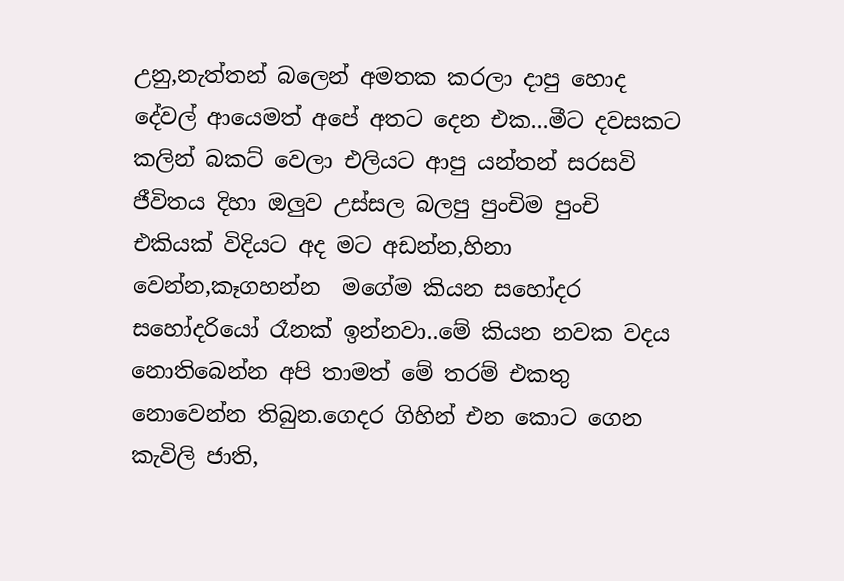උනු,නැත්තන් බලෙන් අමතක කරලා දාපු හොද දේවල් ආයෙමත් අපේ අතට දෙන එක...මීට දවසකට කලින් බකට් වෙලා එලියට ආපු යන්තන් සරසවි ජීවිතය දිහා ඔලුව උස්සල බලපු පුංචිම පුංචි එකියක් විදියට අද මට අඩන්න,හිනා වෙන්න,කෑගහන්න  මගේම කියන සහෝදර සහෝදරියෝ රෑනක් ඉන්නවා..මේ කියන නවක වදය නොතිබෙන්න අපි තාමත් මේ තරම් එකතු නොවෙන්න තිබුන.ගෙදර ගිහින් එන කොට ගෙන කැවිලි ජාති,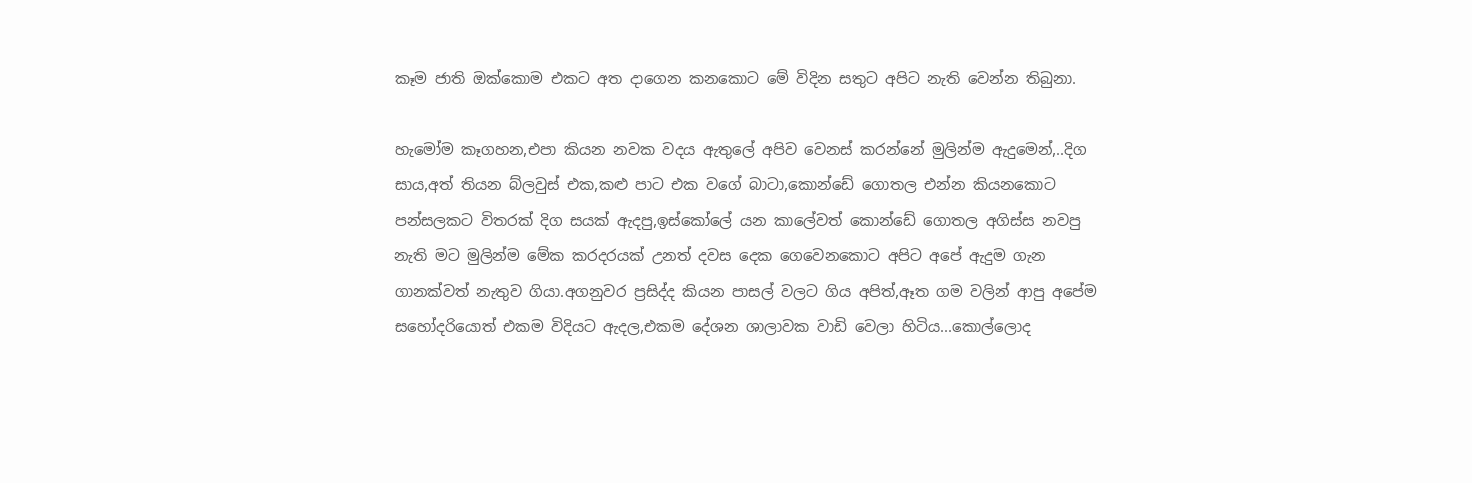කෑම ජාති ඔක්කොම එකට අත දාගෙන කනකොට මේ විදින සතුට අපිට නැති වෙන්න තිබුනා.

හැමෝම කෑගහන,එපා කියන නවක වදය ඇතුලේ අපිව වෙනස් කරන්නේ මුලින්ම ඇදුමෙන්,..දිග සාය,අත් තියන බ්ලවුස් එක,කළු පාට එක වගේ බාටා,කොන්ඩේ ගොතල එන්න කියනකොට පන්සලකට විතරක් දිග සයක් ඇදපු,ඉස්කෝලේ යන කාලේවත් කොන්ඩේ ගොතල අගිස්ස නවපු නැති මට මුලින්ම මේක කරදරයක් උනත් දවස දෙක ගෙවෙනකොට අපිට අපේ ඇදුම ගැන ගානක්වත් නැතුව ගියා.අගනුවර ප්‍රසිද්ද කියන පාසල් වලට ගිය අපිත්,ඈත ගම වලින් ආපු අපේම සහෝදරියොත් එකම විදියට ඇදල,එකම දේශන ශාලාවක වාඩි වෙලා හිටිය...කොල්ලොද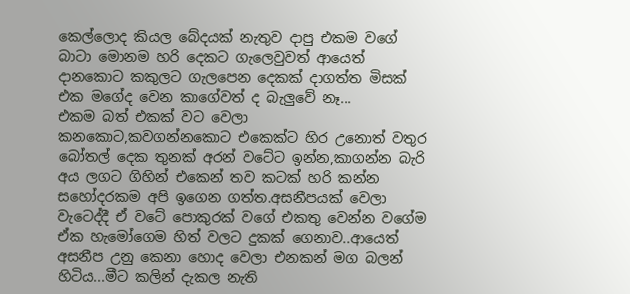කෙල්ලොද කියල බේදයක් නැතුව දාපු එකම වගේ බාටා මොනම හරි දෙකට ගැලෙවුවත් ආයෙත් දානකොට කකුලට ගැලපෙන දෙකක් දාගත්ත මිසක් එක මගේද වෙන කාගේවත් ද බැලුවේ නෑ...
එකම බත් එකක් වට වෙලා කනකොට,කවගන්නකොට එකෙක්ට හිර උනොත් වතුර බෝතල් දෙක තුනක් අරන් වටේට ඉන්න,කාගන්න බැරි අය ලගට ගිහින් එකෙන් තව කටක් හරි කන්න සහෝදරකම අපි ඉගෙන ගත්ත.අසනීපයක් වෙලා වැටෙද්දී ඒ වටේ පොකුරක් වගේ එකතු වෙන්න වගේම ඒක හැමෝගෙම හිත් වලට දුකක් ගෙනාව..ආයෙත් අසනීප උනු කෙනා හොද වෙලා එනකන් මග බලන් හිටිය...මීට කලින් දැකල නැති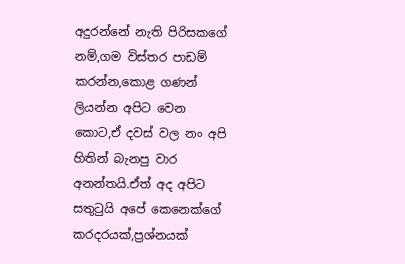අදුරන්නේ නැති පිරිසකගේ නම්,ගම විස්තර පාඩම් කරන්න,කොළ ගණන් ලියන්න අපිට වෙන කොට,ඒ දවස් වල නං අපි හිතින් බැනපු වාර අනන්තයි.ඒත් අද අපිට සතුටුයි අපේ කෙනෙක්ගේ කරදරයක්,ප්‍රශ්නයක්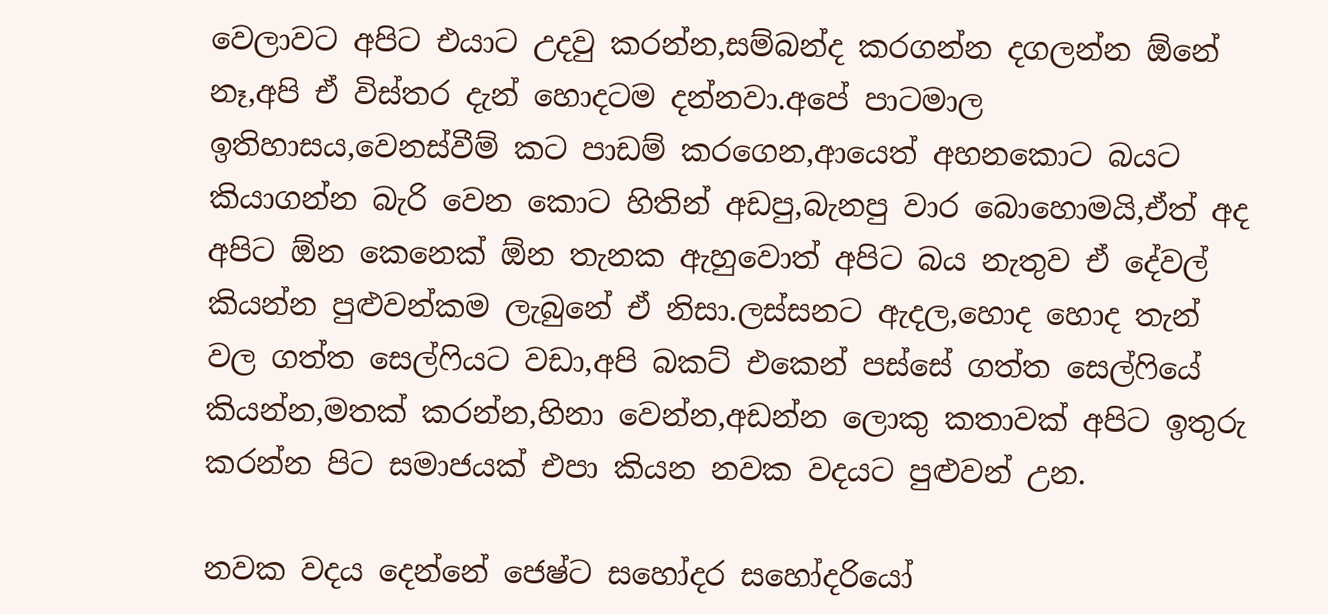වෙලාවට අපිට එයාට උදවු කරන්න,සම්බන්ද කරගන්න දගලන්න ඕනේ නෑ,අපි ඒ විස්තර දැන් හොදටම දන්නවා.අපේ පාටමාල ඉතිහාසය,වෙනස්වීම් කට පාඩම් කරගෙන,ආයෙත් අහනකොට බයට කියාගන්න බැරි වෙන කොට හිතින් අඩපු,බැනපු වාර බොහොමයි,ඒත් අද අපිට ඕන කෙනෙක් ඕන තැනක ඇහුවොත් අපිට බය නැතුව ඒ දේවල් කියන්න පුළුවන්කම ලැබුනේ ඒ නිසා.ලස්සනට ඇදල,හොද හොද තැන් වල ගත්ත සෙල්ෆියට වඩා,අපි බකට් එකෙන් පස්සේ ගත්ත සෙල්ෆියේ කියන්න,මතක් කරන්න,හිනා වෙන්න,අඩන්න ලොකු කතාවක් අපිට ඉතුරු කරන්න පිට සමාජයක් එපා කියන නවක වදයට පුළුවන් උන.

නවක වදය දෙන්නේ ජෙෂ්ට සහෝදර සහෝදරියෝ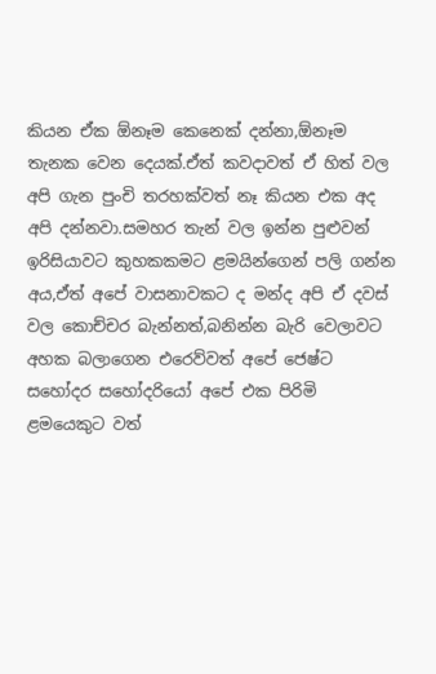කියන ඒක ඕනෑම කෙනෙක් දන්නා,ඕනෑම තැනක වෙන දෙයක්.ඒත් කවදාවත් ඒ හිත් වල අපි ගැන පුංචි තරහක්වත් නෑ කියන එක අද අපි දන්නවා.සමහර තැන් වල ඉන්න පුළුවන් ඉරිසියාවට කුහකකමට ළමයින්ගෙන් පලි ගන්න අය,ඒත් අපේ වාසනාවකට ද මන්ද අපි ඒ දවස් වල කොච්චර බැන්නත්,බනින්න බැරි වෙලාවට අහක බලාගෙන එරෙව්වත් අපේ ජෙෂ්ට සහෝදර සහෝදරියෝ අපේ එක පිරිමි ළමයෙකුට වත්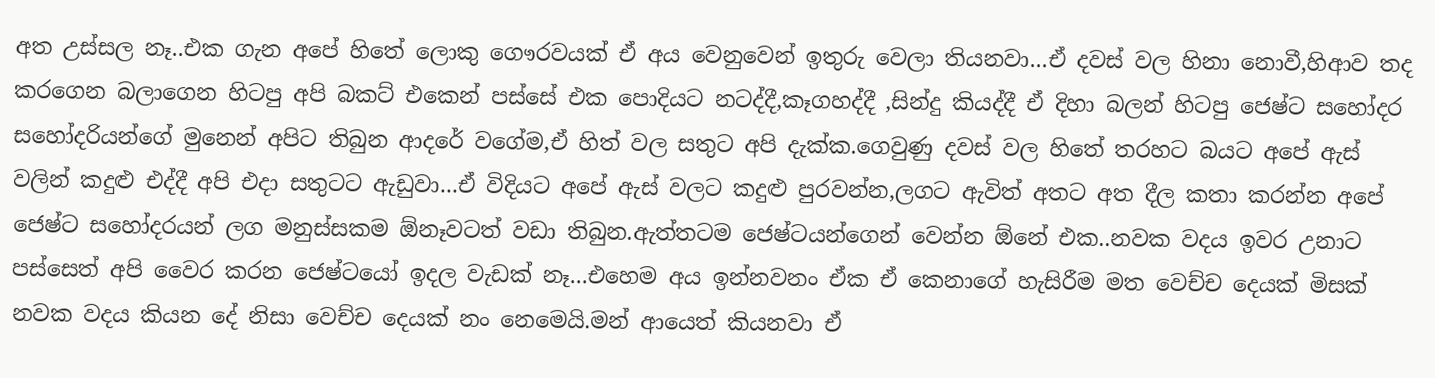අත උස්සල නෑ..එක ගැන අපේ හිතේ ලොකු ගෞරවයක් ඒ අය වෙනුවෙන් ඉතුරු වෙලා තියනවා...ඒ දවස් වල හිනා නොවී,හිආව තද කරගෙන බලාගෙන හිටපු අපි බකට් එකෙන් පස්සේ එක පොදියට නටද්දී,කෑගහද්දී ,සින්දු කියද්දී ඒ දිහා බලන් හිටපු ජෙෂ්ට සහෝදර සහෝදරියන්ගේ මුනෙන් අපිට තිබුන ආදරේ වගේම,ඒ හිත් වල සතුට අපි දැක්ක.ගෙවුණු දවස් වල හිතේ තරහට බයට අපේ ඇස් වලින් කදුළු එද්දී අපි එදා සතුටට ඇඩුවා...ඒ විදියට අපේ ඇස් වලට කදුළු පුරවන්න,ලගට ඇවිත් අතට අත දීල කතා කරන්න අපේ ජෙෂ්ට සහෝදරයන් ලග මනුස්සකම ඕනෑවටත් වඩා තිබුන.ඇත්තටම ජෙෂ්ටයන්ගෙන් වෙන්න ඕනේ එක..නවක වදය ඉවර උනාට පස්සෙත් අපි වෛර කරන ජෙෂ්ටයෝ ඉදල වැඩක් නෑ...එහෙම අය ඉන්නවනං ඒක ඒ කෙනාගේ හැසිරීම මත වෙච්ච දෙයක් මිසක් නවක වදය කියන දේ නිසා වෙච්ච දෙයක් නං නෙමෙයි.මන් ආයෙත් කියනවා ඒ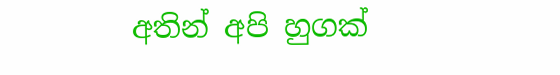අතින් අපි හුගක්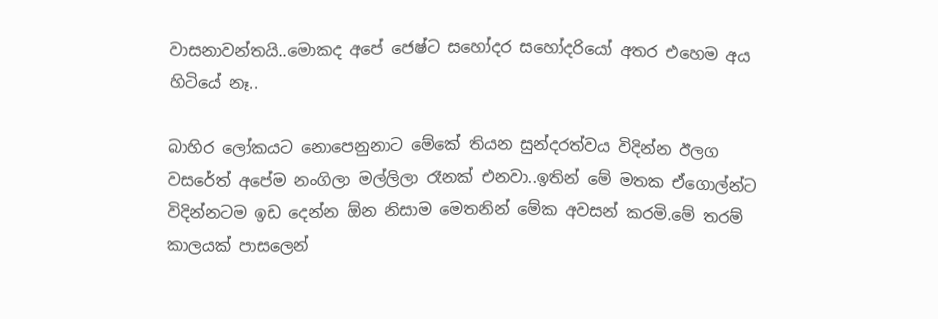වාසනාවන්තයි..මොකද අපේ ජෙෂ්ට සහෝදර සහෝදරියෝ අතර එහෙම අය හිටියේ නෑ..

බාහිර ලෝකයට නොපෙනුනාට මේකේ තියන සුන්දරත්වය විදින්න ඊලග වසරේත් අපේම නංගිලා මල්ලිලා රෑනක් එනවා..ඉතින් මේ මතක ඒගොල්න්ට විදින්නටම ඉඩ දෙන්න ඕන නිසාම මෙතනින් මේක අවසන් කරමි.මේ තරම් කාලයක් පාසලෙන්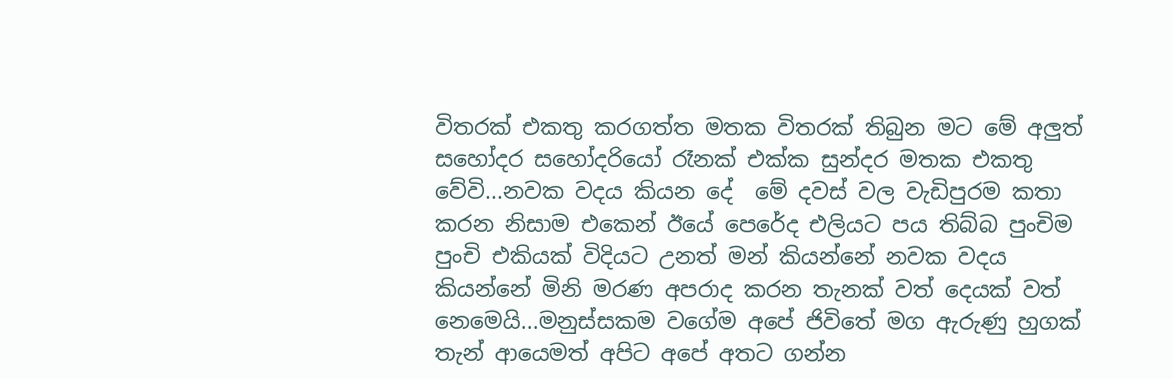විතරක් එකතු කරගත්ත මතක විතරක් තිබුන මට මේ අලුත් සහෝදර සහෝදරියෝ රෑනක් එක්ක සුන්දර මතක එකතු වේවි...නවක වදය කියන දේ  මේ දවස් වල වැඩිපුරම කතා කරන නිසාම එකෙන් ඊයේ පෙරේද එලියට පය තිබ්බ පුංචිම පුංචි එකියක් විදියට උනත් මන් කියන්නේ නවක වදය කියන්නේ මිනි මරණ අපරාද කරන තැනක් වත් දෙයක් වත් නෙමෙයි...මනුස්සකම වගේම අපේ ජිවිතේ මග ඇරුණු හුගක් තැන් ආයෙමත් අපිට අපේ අතට ගන්න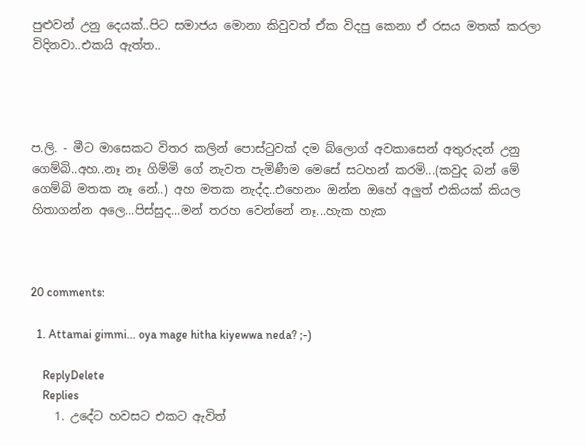පුළුවන් උනු දෙයක්..පිට සමාජය මොනා කිවුවත් ඒක විදපු කෙනා ඒ රසය මතක් කරලා විදිනවා..එකයි ඇත්ත..




ප.ලි. - මීට මාසෙකට විතර කලින් පොස්ටුවක් දම බ්ලොග් අවකාසෙන් අතුරුදන් උනු ගෙම්බි..අහ..නෑ නෑ ගිම්මි ගේ නැවත පැමිණීම මෙසේ සටහන් කරමි...(කවුද බන් මේ ගෙම්බි මතක නෑ නේ..) අහ මතක නැද්ද..එහෙනං ඔන්න ඔහේ අලුත් එකියක් කියල හිතාගන්න අලෙ...පිස්සුද...මන් තරහ වෙන්නේ නෑ...හැක හැක



20 comments:

  1. Attamai gimmi... oya mage hitha kiyewwa neda? ;-)

    ReplyDelete
    Replies
    1. උදේට හවසට එකට ඇවිත්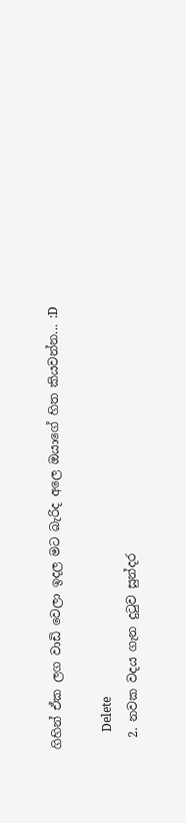ගිහින් ඒක ලග වාඩි වෙලා ඉදල මට බැරිද අලෙ ඔයාගේ හිත කියවන්න... :D

      Delete
  2. නවක වදය ගැන දුටුව සුන්දර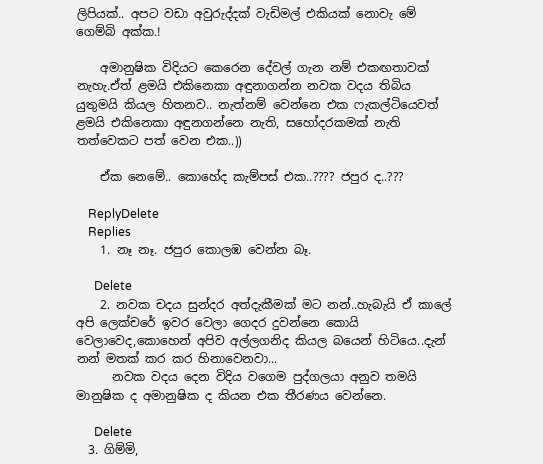ලිපියක්.. අපට වඩා අවුරුද්දක් වැඩිමල් එකියක් නොවැ මේ ගෙම්බි අක්ක.!

    අමානුෂික විදියට කෙරෙන දේවල් ගැන නම් එකඟතාවක් නැහැ.ඒත් ළමයි එකිනෙකා අඳුනාගන්න නවක වදය තිබිය යුතුමයි කියල හිතනව.. නැත්නම් වෙන්නෙ එක ෆැකල්ටියෙවත් ළමයි එකිනෙකා අඳුනගන්නෙ නැති, සහෝදරකමක් නැති තත්වෙකට පත් වෙන එක..))

    ඒක නෙමේ.. කොහේද කැම්පස් එක..???? ජපුර ද..???

    ReplyDelete
    Replies
    1. නෑ නෑ. ජපුර කොලඹ වෙන්න බෑ.

      Delete
    2. නවක චදය සුන්දර අත්දැකීමක් මට නන්..හැබැයි ඒ කාලේ අපි ලෙක්චරේ ඉවර වෙලා ගෙදර දුවන්නෙ කොයි වෙලාවෙද,කොහෙන් අපිව අල්ලගනිද කියල බයෙන් හිටියෙ..දැන් නන් මතක් කර කර හිනාවෙනවා...
      නවක වදය දෙන විදිය වගෙම පුද්ගලයා අනුව තමයි මානුෂික ද අමානුෂික ද කියන එක තීරණය වෙන්න‍ෙ.

      Delete
  3. ගිම්මි,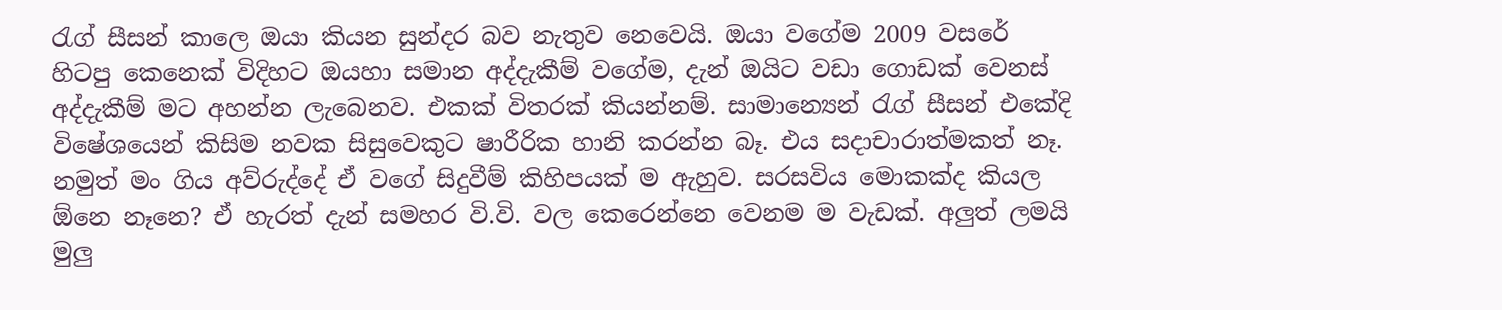රැග් සීසන් කාලෙ ඔයා කියන සුන්දර බව නැතුව නෙවෙයි. ඔයා වගේම 2009 වසරේ හිටපු කෙනෙක් විදිහට ඔයහා සමාන අද්දැකීම් වගේම, දැන් ඔයිට වඩා ගොඩක් වෙනස් අද්දැකීම් මට අහන්න ලැබෙනව. එකක් විතරක් කියන්නම්. සාමාන්‍යෙන් රැග් සීසන් එකේදි විෂේශයෙන් කිසිම නවක සිසුවෙකුට ෂාරීරික හානි කරන්න බෑ. එය සදාචාරාත්මකත් නෑ. නමුත් මං ගිය අව්රුද්දේ ඒ වගේ සිදුවීම් කිහිපයක් ම ඇහුව. සරසවිය මොකක්ද කියල ඕනෙ නෑනෙ? ඒ හැරත් දැන් සමහර වි.වි. වල කෙරෙන්නෙ වෙනම ම වැඩක්. අලුත් ලමයි මුලු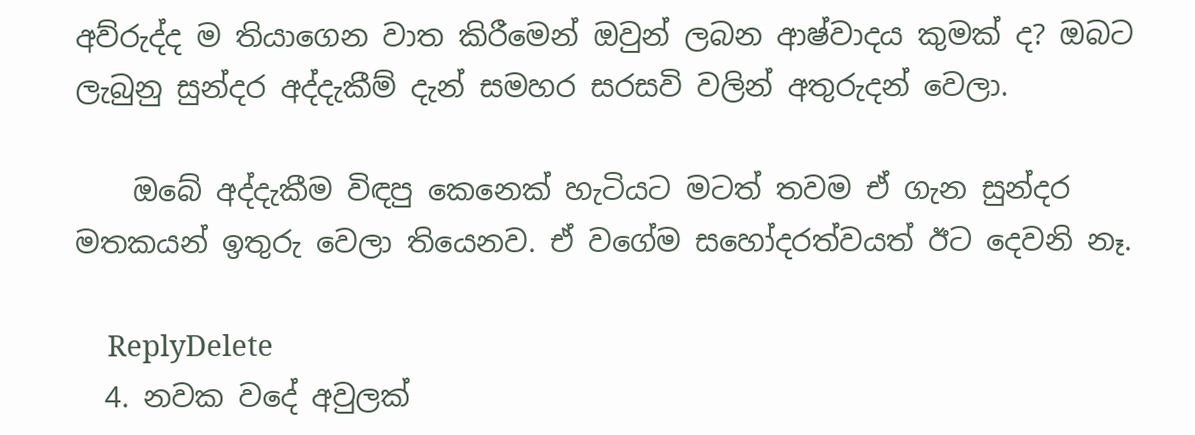අව්රුද්ද ම තියාගෙන වාත කිරීමෙන් ඔවුන් ලබන ආෂ්වාදය කුමක් ද? ඔබට ලැබුනු සුන්දර අද්දැකීම් දැන් සමහර සරසවි වලින් අතුරුදන් වෙලා.

    ඔබේ අද්දැකීම විඳපු කෙනෙක් හැටියට මටත් තවම ඒ ගැන සුන්දර මතකයන් ඉතුරු වෙලා තියෙනව. ඒ වගේම සහෝදරත්වයත් ඊට දෙවනි නෑ.

    ReplyDelete
  4. නවක වදේ අවුලක්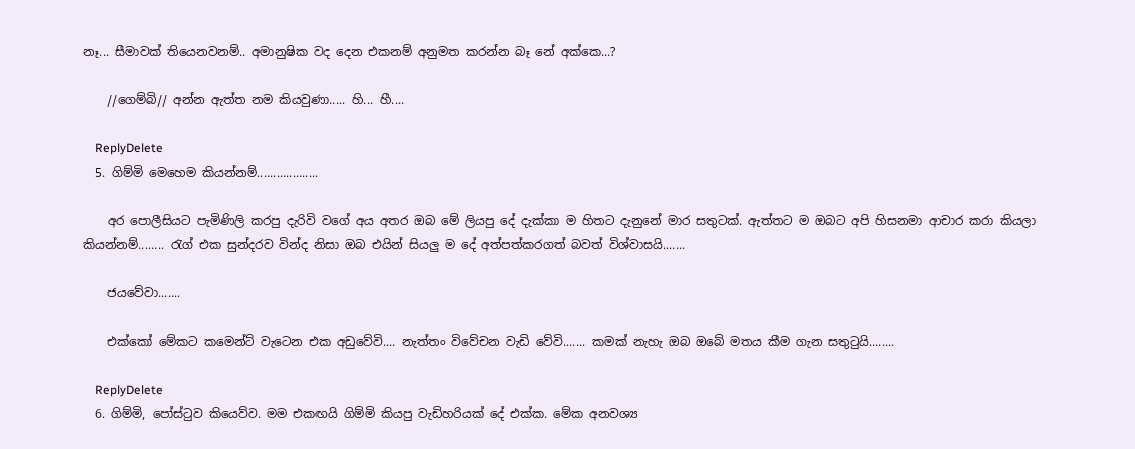නෑ... සීමාවක් තියෙනවනම්.. අමානුෂික වද දෙන එකනම් අනුමත කරන්න බෑ නේ අක්කෙ...?

    //ගෙම්බි// අන්න ඇත්ත නම කියවුණා..... හි... හී....

    ReplyDelete
  5. ගිම්මි මෙහෙම කියන්නම්...................

    අර පොලීසියට පැමිණිලි කරපු දැරිවි වගේ අය අතර ඔබ මේ ලියපු දේ දැක්කා ම හිතට දැනුනේ මාර සතුටක්. ඇත්තට ම ඔබට අපි හිසනමා ආචාර කරා කියලා කියන්නම්........ රැග් එක සුන්දරව වින්ද නිසා ඔබ එයින් සියලු ම දේ අත්පත්කරගත් බවත් විශ්වාසයි.......

    ජයවේවා.......

    එක්කෝ මේකට කමෙන්ට් වැටෙන එක අඩුවේවි.... නැත්තං විවේචන වැඩි වේවි....... කමක් නැහැ ඔබ ඔබේ මතය කීම ගැන සතුටුයි........

    ReplyDelete
  6. ගිම්මි, පෝස්ටුව කියෙව්ව. මම එකඟයි ගිම්මි කියපු වැඩිහරියක් දේ එක්ක. මේක අනවශ්‍ය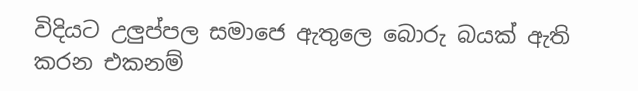විදියට උලුප්පල සමාජෙ ඇතුලෙ බොරු බයක් ඇති කරන එකනම්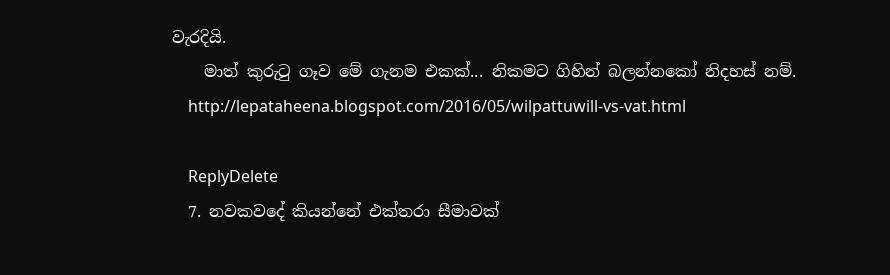වැරදියි.
    මාත් කුරුටු ගෑව මේ ගැනම එකක්... නිකමට ගිහින් බලන්නකෝ නිදහස් නම්.
    http://lepataheena.blogspot.com/2016/05/wilpattuwill-vs-vat.html

    ReplyDelete
  7. නවකවදේ කියන්නේ එක්තරා සීමාවක්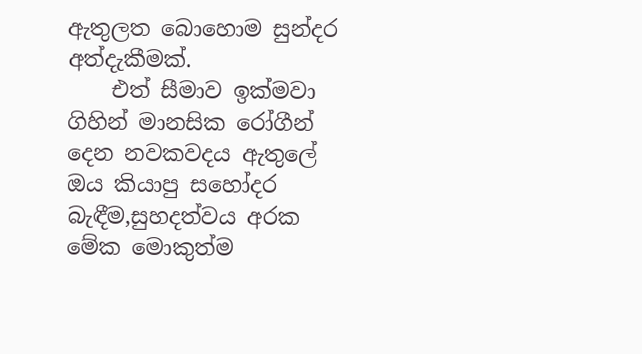ඇතුලත බොහොම සුන්දර අත්දැකීමක්.
    එත් සීමාව ඉක්මවා ගිහින් මානසික රෝගීන් දෙන නවකවදය ඇතුලේ ඔය කියාපු සහෝදර බැඳීම,සුහදත්වය අරක මේක මොකුත්ම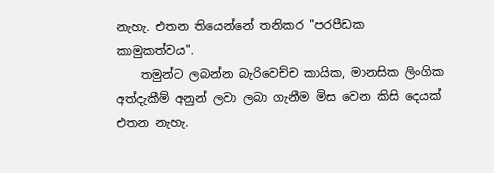නැහැ. එතන තියෙන්නේ තනිකර "පරපීඩක කාමුකත්වය".
    තමුන්ට ලබන්න බැරිවෙච්ච කායික, මානසික ලිංගික අත්දැකීම් අනුන් ලවා ලබා ගැනීම මිස වෙන කිසි දෙයක් එතන නැහැ.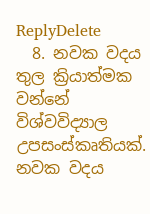ReplyDelete
  8. නවක වදය තුල ක්‍රියාත්මක වන්නේ විශ්වවිද්‍යාල උපසංස්කෘතියක්. නවක වදය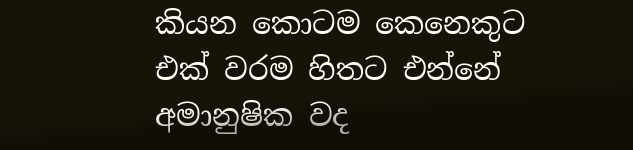කියන කොටම කෙනෙකුට එක් වරම හිතට එන්නේ අමානුෂික වද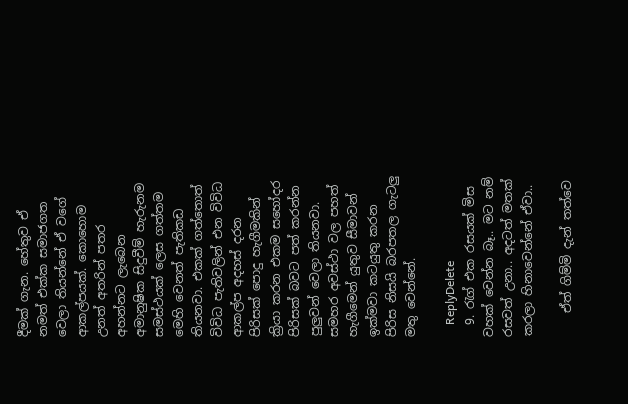දීමක් ගැන. හේතුව ඒ නමත් එක්ක සමාජගත වෙලා තියන්නේ ඒ වගේ ආකල්පයක්. කොහොම උනත් අතරින් පතර අහන්නට ලැබෙන අමානුෂික සිදුවීම් හැරුනම සමස්ථයක් ලෙස ගත්තම මෙහි වෙනත් පැතිකඩ තියනවා. එකක් ගත්තොත් විවිධ පැතිවලින් එන විවිධ ආකල්ප අදහස් දරන පිරිසක් පොදු හැගීමකින් ක්‍රියා කරන එකම සහෝදර පිරිසක් බවට පත් කරන්න පුලුවන් වෙලා තියනවා. සමහර අවස්ථා වල පහත් හැගීමෙන් යුතුව සීමාවන් ඉක්මවා කටයුතු කරන පිරිස නිසයි බරපතල ගැටලු මතු වෙන්නේ.

    ReplyDelete
  9. රැග් එක රසයක් මිස වහක් වෙන්න බෑ.. මට නම් රසවත් උනා.. අදටත් මතක් කරලා හිනාවෙන්නේ ඒවා..

    ඒත් ගිම්මි දැන් තත්වෙ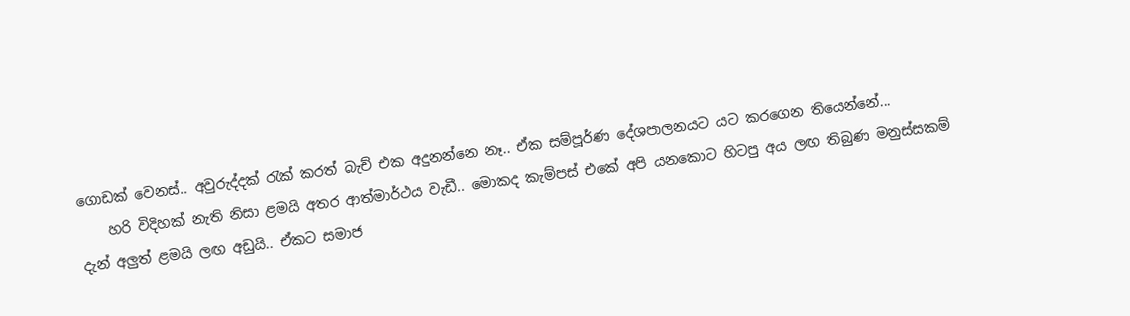ගොඩක් වෙනස්.. අවුරුද්දක් රැක් කරත් බැච් එක අදුනන්නෙ නෑ.. ඒක සම්පූර්ණ දේශපාලනයට යට කරගෙන තියෙන්නේ...
    හරි විදිහක් නැති නිසා ළමයි අතර ආත්මාර්ථය වැඩී.. මොකද කැම්පස් එකේ අපි යනකොට හිටපු අය ලඟ තිබුණ මනුස්සකම් දැන් අලුත් ළමයි ලඟ අඩුයි.. ඒකට සමාජ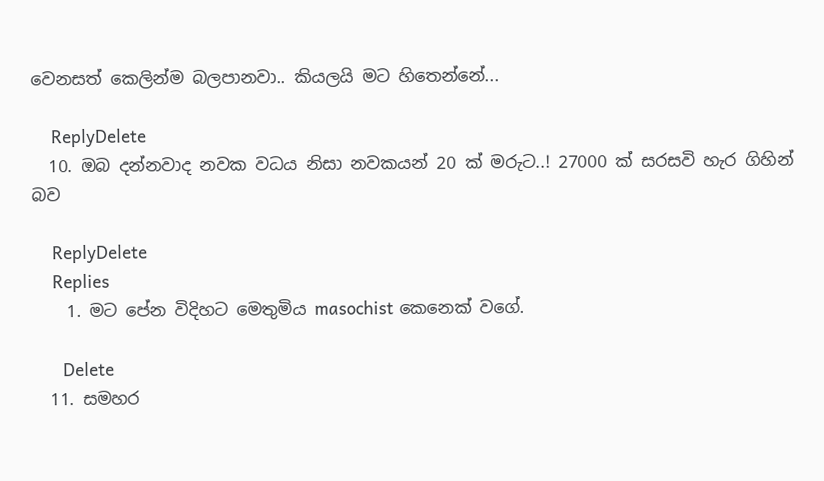වෙනසත් කෙලින්ම බලපානවා.. කියලයි මට හිතෙන්නේ...

    ReplyDelete
  10. ඔබ දන්නවාද නවක වධය නිසා නවකයන් 20 ක් මරුට..! 27000 ක් සරසවි හැර ගිහින් බව

    ReplyDelete
    Replies
    1. මට ප‍ේන විදිහට ම‍ෙතුමිය masochist ක‍‍ෙනෙක් වග‍ේ.

      Delete
  11. සමහර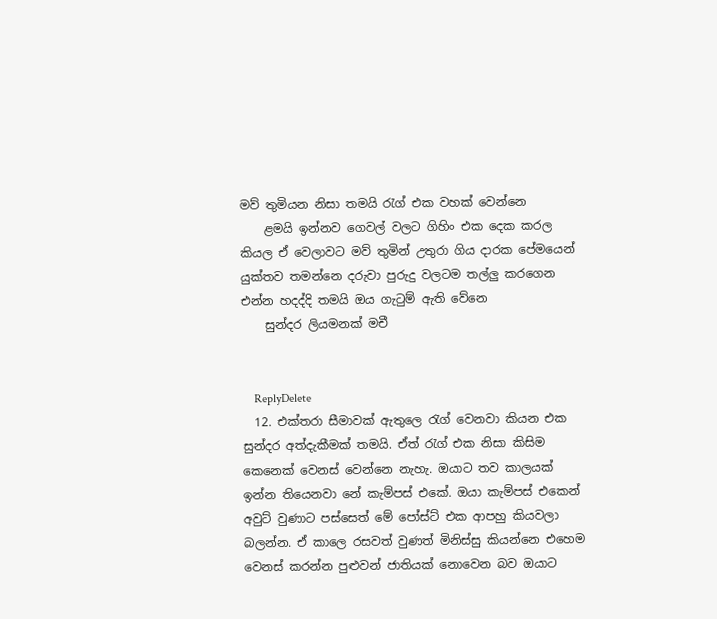මව් තුමියන නිසා තමයි රැග් එක වහක් වෙන්නෙ
    ළමයි ඉන්නව ගෙවල් වලට ගිහිං එක දෙක කරල කියල ඒ වෙලාවට මව් තුමින් උතුරා ගිය දාරක පේමයෙන් යුක්තව තමන්නෙ දරුවා පුරුදු වලටම තල්ලු කරගෙන එන්න හදද්දි තමයි ඔය ගැටුම් ඇති වේනෙ
    සුන්දර ලියමනක් මචී


    ReplyDelete
  12. එක්තරා සීමාවක් ඇතුලෙ රැග් වෙනවා කියන එක සුන්දර අත්දැකීමක් තමයි. ඒත් රැග් එක නිසා කිසිම කෙනෙක් වෙනස් වෙන්නෙ නැහැ. ඔයාට තව කාලයක් ඉන්න තියෙනවා නේ කැම්පස් එකේ. ඔයා කැම්පස් එකෙන් අවුට් වුණාට පස්සෙත් මේ පෝස්ට් එක ආපහු කියවලා බලන්න. ඒ කාලෙ රසවත් වුණත් මිනිස්සු කියන්නෙ එහෙම වෙනස් කරන්න පුළුවන් ජාතියක් නොවෙන බව ඔයාට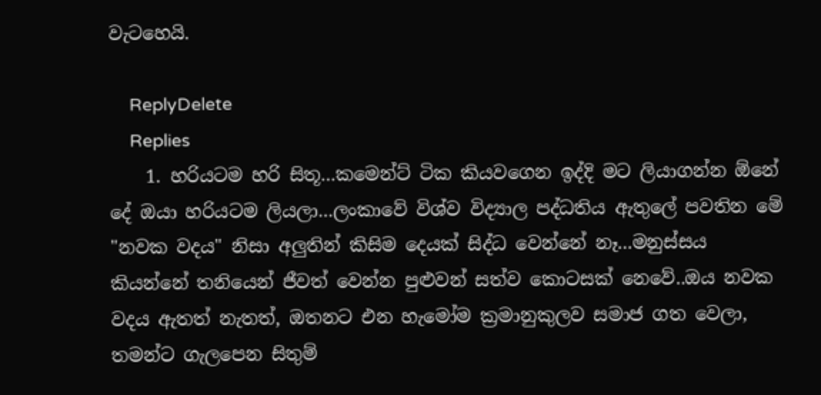වැටහෙයි.

    ReplyDelete
    Replies
    1. හරියටම හරි සිතූ...කමෙන්ට් ටික කියවගෙන ඉද්දි මට ලියාගන්න ඕනේ දේ ඔයා හරියටම ලියලා...ලංකාවේ විශ්ව විද්‍යාල පද්ධතිය ඇතුලේ පවතින මේ "නවක වදය" නිසා අලුතින් කිසිම දෙයක් සිද්ධ වෙන්නේ නෑ...මනුස්සය කියන්නේ තනියෙන් ජීවත් වෙන්න පුළුවන් සත්ව කොටසක් නෙවේ..ඔය නවක වදය ඇතත් නැතත්, ඔතනට එන හැමෝම ක්‍රමානුකුලව සමාජ ගත වෙලා, තමන්ට ගැලපෙන සිතුම්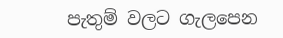පැතුම් වලට ගැලපෙන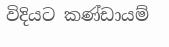විදියට කණ්ඩායම්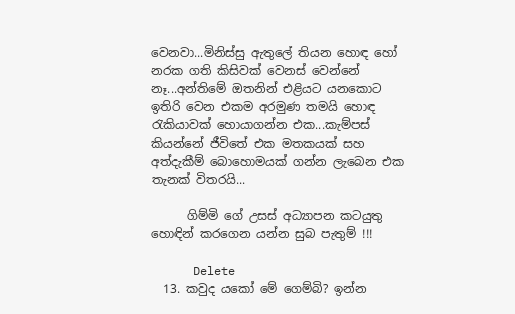වෙනවා...මිනිස්සු ඇතුලේ තියන හොඳ හෝ නරක ගති කිසිවක් වෙනස් වෙන්නේ නෑ...අන්තිමේ ඔතනින් එළියට යනකොට ඉතිරි වෙන එකම අරමුණ තමයි හොඳ රැකියාවක් හොයාගන්න එක...කැම්පස් කියන්නේ ජීවිතේ එක මතකයක් සහ අත්දැකීම් බොහොමයක් ගන්න ලැබෙන එක තැනක් විතරයි...

      ගිම්මි ගේ උසස් අධ්‍යාපන කටයුතු හොඳින් කරගෙන යන්න සුබ පැතුම් !!!

      Delete
  13. කවුද යකෝ මේ ගෙම්බි? ඉන්න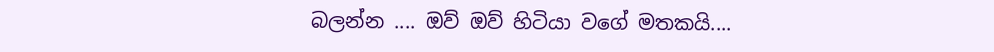බලන්න .... ඔව් ඔව් හිටියා වගේ මතකයි....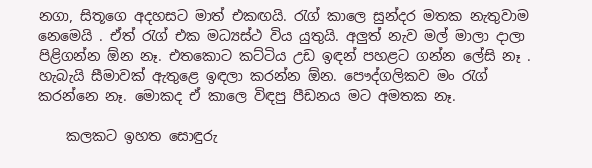නගා, සිතූගෙ අදහසට මාත් එකඟයි. රැග් කාලෙ සුන්දර මතක නැතුවාම නෙමෙයි . ඒත් රැග් එක මධ්‍යස්ථ විය යුතුයි. අලුත් නැව මල් මාලා දාලා පිළිගන්න ඕන නෑ. එතකොට කට්ටිය උඩ ඉඳන් පහළට ගන්න ලේසි නෑ . හැබැයි සීමාවක් ඇතුළෙ ඉඳලා කරන්න ඕන. පෞද්ගලිකව මං රැග් කරන්නෙ නෑ. මොකද ඒ කාලෙ විඳපු පීඩනය මට අමතක නෑ.

    කලකට ඉහත සොඳුරු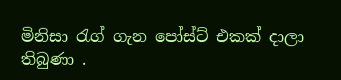මිනිසා රැග් ගැන පෝස්ට් එකක් දාලා තිබුණා .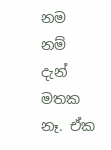නම නම් දැන් මතක නෑ. ඒක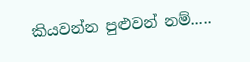කියවන්න පුළුවන් නම්.....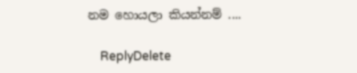නම හොයලා කියන්නම් ....

    ReplyDelete